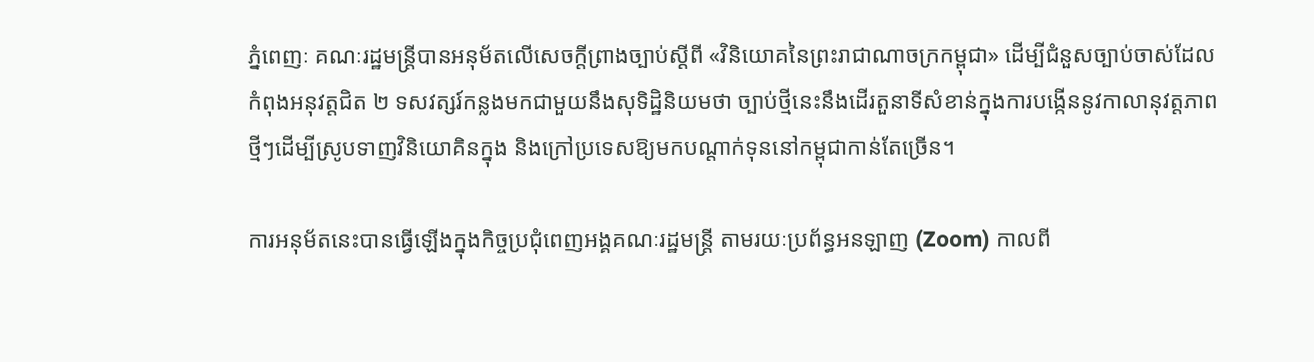ភ្នំពេញៈ គណៈរដ្ឋមន្ត្រីបានអនុម័តលើសេចក្តីព្រាងច្បាប់ស្តីពី «វិនិយោគនៃព្រះរាជាណាចក្រកម្ពុជា» ដើម្បីជំនួសច្បាប់ចាស់ដែលកំពុងអនុវត្តជិត ២ ទសវត្សរ៍កន្លងមកជាមួយនឹងសុទិដ្ឋិនិយមថា ច្បាប់ថ្មីនេះនឹងដើរតួនាទីសំខាន់ក្នុងការបង្កើននូវកាលានុវត្តភាពថ្មីៗដើម្បីស្រូបទាញវិនិយោគិនក្នុង និងក្រៅប្រទេសឱ្យមកបណ្តាក់ទុននៅកម្ពុជាកាន់តែច្រើន។

ការអនុម័តនេះបានធ្វើឡើងក្នុងកិច្ចប្រជុំពេញអង្គគណៈរដ្ឋមន្ត្រី តាមរយៈប្រព័ន្ធអនឡាញ (Zoom) កាលពី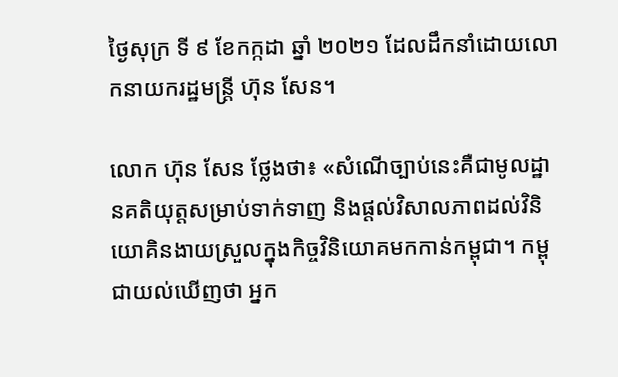ថ្ងៃសុក្រ ទី ៩ ខែកក្កដា ឆ្នាំ ២០២១ ដែលដឹកនាំដោយលោកនាយករដ្ឋមន្ត្រី ហ៊ុន សែន។

លោក ហ៊ុន សែន ថ្លែងថា៖ «សំណើច្បាប់នេះគឺជាមូលដ្ឋានគតិយុត្តសម្រាប់ទាក់ទាញ និងផ្តល់វិសាលភាពដល់វិនិយោគិនងាយស្រួលក្នុងកិច្ចវិនិយោគមកកាន់កម្ពុជា។ កម្ពុជាយល់ឃើញថា អ្នក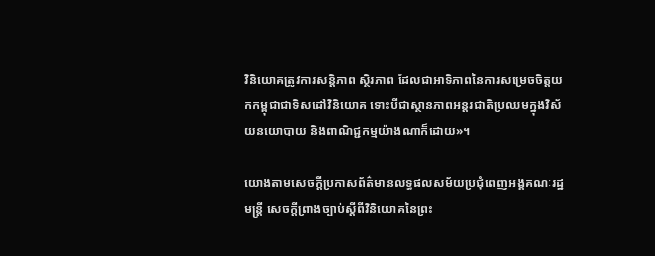វិនិយោគត្រូវការសន្តិភាព ស្ថិរភាព ដែលជាអាទិភាពនៃការសម្រេចចិត្តយកកម្ពុជាជាទិសដៅវិនិយោគ ទោះបីជាស្ថានភាពអន្តរជាតិប្រឈមក្នុងវិស័យនយោបាយ និងពាណិជ្ជកម្មយ៉ាងណាក៏ដោយ»។

យោងតាមសេចក្តីប្រកាសព័ត៌មានលទ្ធផលសម័យប្រជុំពេញអង្គគណៈរដ្ឋមន្ត្រី សេចក្តីព្រាងច្បាប់ស្តីពីវិនិយោគនៃព្រះ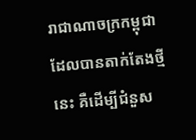រាជាណាចក្រកម្ពុជា ដែលបានតាក់តែងថ្មីនេះ គឺដើម្បីជំនួស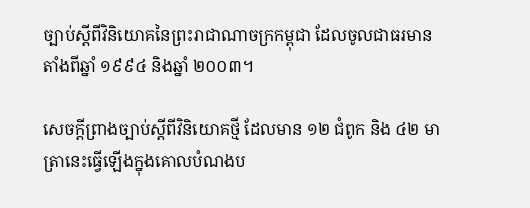ច្បាប់ស្តីពីវិនិយោគនៃព្រះរាជាណាចក្រកម្ពុជា ដែលចូលជាធរមានតាំងពីឆ្នាំ ១៩៩៤ និងឆ្នាំ ២០០៣។

សេចក្តីព្រាងច្បាប់ស្តីពីវិនិយោគថ្មី ដែលមាន ១២ ជំពូក និង ៤២ មាត្រានេះធ្វើឡើងក្នុងគោលបំណងប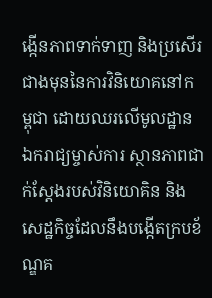ង្កើនភាពទាក់ទាញ និងប្រសើរជាងមុននៃការវិនិយោគនៅកម្ពុជា ដោយឈរលើមូលដ្ឋានឯករាជ្យម្ចាស់ការ ស្ថានភាពជាក់ស្តែងរបស់វិនិយោគិន និងសេដ្ឋកិច្ចដែលនឹងបង្កើតក្របខ័ណ្ឌគ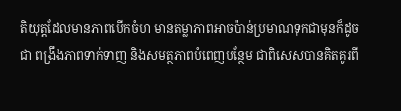តិយុត្តដែលមានភាពបើកចំហ មានតម្លាភាពអាចប៉ាន់ប្រមាណទុកជាមុនក៏ដូចជា ពង្រឹងភាពទាក់ទាញ និងសមត្ថភាពបំពេញបន្ថែម ជាពិសេសបានគិតគូរពី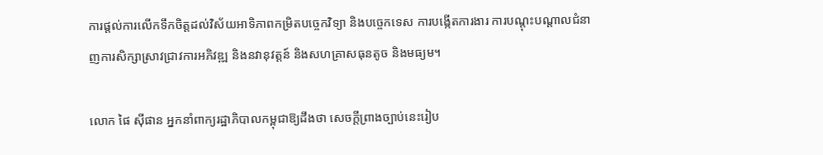ការផ្តល់ការលើកទឹកចិត្តដល់វិស័យអាទិភាពកម្រិតបច្ចេកវិទ្យា និងបច្ចេកទេស ការបង្កើតការងារ ការបណ្តុះបណ្តាលជំនាញការសិក្សាស្រាវជ្រាវការអភិវឌ្ឍ និងនវានុវត្តន៍ និងសហគ្រាសធុនតូច និងមធ្យម។

លោក ផៃ ស៊ីផាន អ្នកនាំពាក្យរដ្ឋាភិបាលកម្ពុជាឱ្យដឹងថា សេចក្តីព្រាងច្បាប់នេះរៀប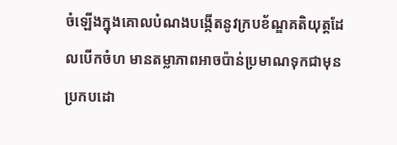ចំឡើងក្នុងគោលបំណងបង្កើតនូវក្របខ័ណ្ឌគតិយុត្តដែលបើកចំហ មានតម្លាភាពអាចប៉ាន់ប្រមាណទុកជាមុន ប្រកបដោ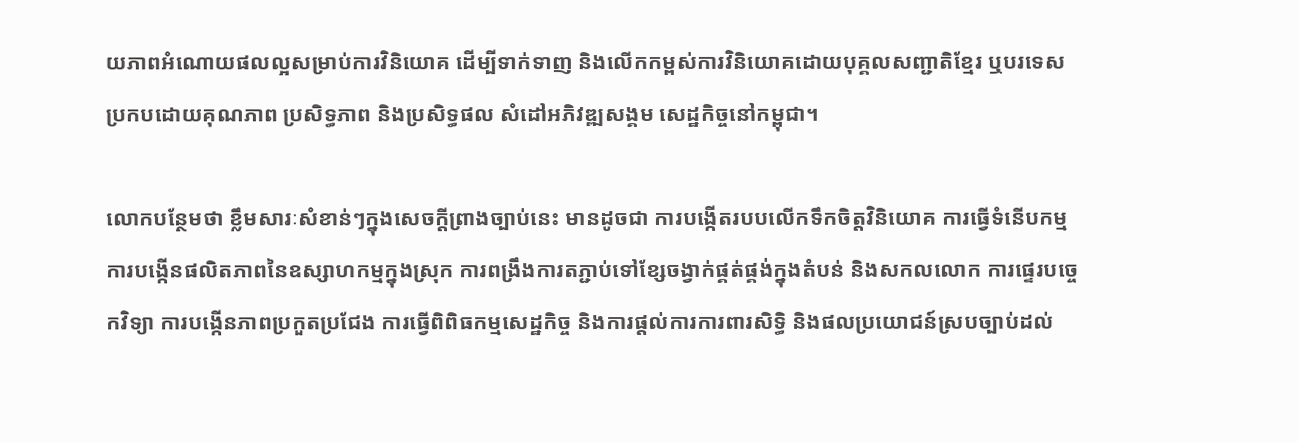យភាពអំណោយផលល្អសម្រាប់ការវិនិយោគ ដើម្បីទាក់ទាញ និងលើកកម្ពស់ការវិនិយោគដោយបុគ្គលសញ្ជាតិខ្មែរ ឬបរទេស ប្រកបដោយគុណភាព ប្រសិទ្ធភាព និងប្រសិទ្ធផល សំដៅអភិវឌ្ឍសង្គម សេដ្ឋកិច្ចនៅកម្ពុជា។

លោកបន្ថែមថា ខ្លឹមសារៈសំខាន់ៗក្នុងសេចក្តីព្រាងច្បាប់នេះ មានដូចជា ការបង្កើតរបបលើកទឹកចិត្តវិនិយោគ ការធ្វើទំនើបកម្ម ការបង្កើនផលិតភាពនៃឧស្សាហកម្មក្នុងស្រុក ការពង្រឹងការតភ្ជាប់ទៅខ្សែចង្វាក់ផ្គត់ផ្គង់ក្នុងតំបន់ និងសកលលោក ការផ្ទេរបច្ចេកវិទ្យា ការបង្កើនភាពប្រកួតប្រជែង ការធ្វើពិពិធកម្មសេដ្ឋកិច្ច និងការផ្តល់ការការពារសិទ្ធិ និងផលប្រយោជន៍ស្របច្បាប់ដល់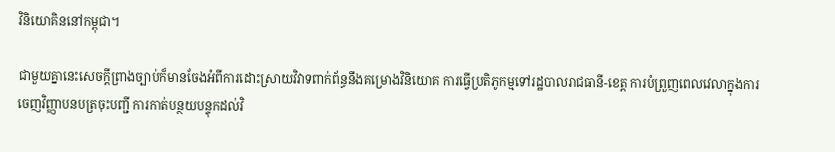វិនិយោគិននៅកម្ពុជា។

ជាមួយគ្នានេះសេចក្តីព្រាងច្បាប់ក៏មានចែងអំពីការដោះស្រាយវិវាទពាក់ព័ន្ធនឹងគម្រោងវិនិយោគ ការធ្វើប្រតិភូកម្មទៅរដ្ឋបាលរាជធានី-ខេត្ត ការបំព្រួញពេលវេលាក្នុងការចេញវិញ្ញាបនបត្រចុះបញ្ជី ការកាត់បន្ថយបន្ទុកដល់វិ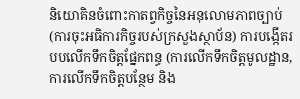និយោគិនចំពោះកាតព្វកិច្ចនៃអនុលោមភាពច្បាប់ (ការចុះអធិការកិច្ចរបស់ក្រសួងស្ថាប័ន) ការបង្កើតរបបលើកទឹកចិត្តផ្នែកពន្ធ (ការលើកទឹកចិត្តមូលដ្ឋាន, ការលើកទឹកចិត្តបន្ថែម និង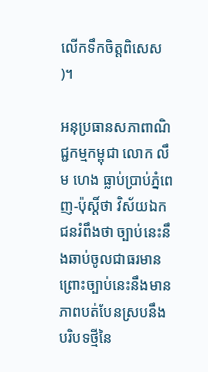លើកទឹកចិត្តពិសេស)។

អនុប្រធានសភាពាណិជ្ជកម្មកម្ពុជា លោក លឹម ហេង ធ្លាប់ប្រាប់ភ្នំពេញ-ប៉ុស្តិ៍ថា វិស័យឯកជនរំពឹងថា ច្បាប់នេះនឹងឆាប់ចូលជាធរមាន ព្រោះច្បាប់នេះនឹងមានភាពបត់បែនស្របនឹងបរិបទថ្មីនៃ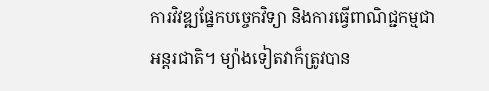ការវិវឌ្ឍផ្នែកបច្ចេកវិទ្យា និងការធ្វើពាណិជ្ជកម្មជាអន្តរជាតិ។ ម្យ៉ាងទៀតវាក៏ត្រូវបាន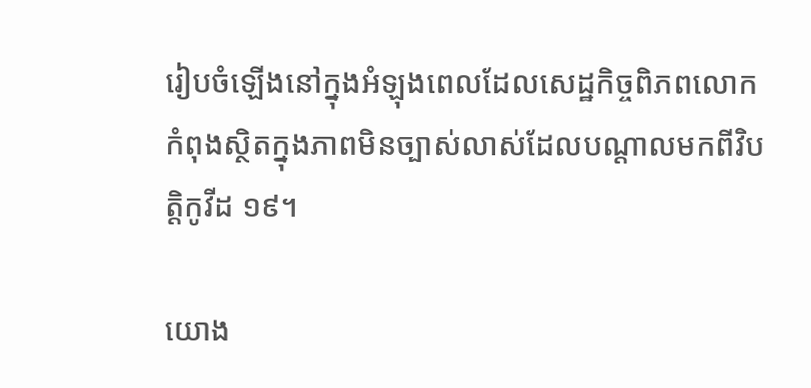រៀបចំឡើងនៅក្នុងអំឡុងពេលដែលសេដ្ឋកិច្ចពិភពលោកកំពុងស្ថិតក្នុងភាពមិនច្បាស់លាស់ដែលបណ្តាលមកពីវិបត្តិកូវីដ ១៩។

យោង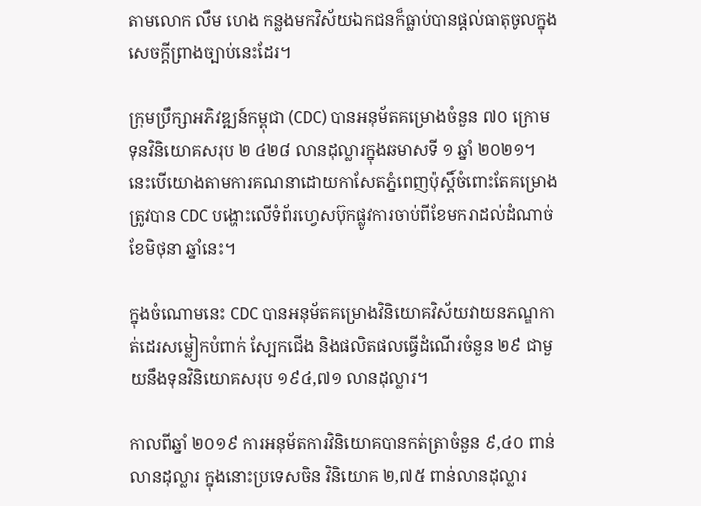តាមលោក លឹម ហេង កន្លងមកវិស័យឯកជនក៏ធ្លាប់បានផ្តល់ធាតុចូលក្នុងសេចក្តីព្រាងច្បាប់នេះដែរ។

ក្រុមប្រឹក្សាអភិវឌ្ឍន៍កម្ពុជា (CDC) បានអនុម័តគម្រោងចំនួន ៧០ ក្រោមទុនវិនិយោគសរុប ២ ៤២៨ លានដុល្លារក្នុងឆមាសទី ១ ឆ្នាំ ២០២១។ នេះបើយោងតាមការគណនាដោយកាសែតភ្នំពេញប៉ុស្តិ៍ចំពោះតែគម្រោងត្រូវបាន CDC បង្ហោះលើទំព័រហ្វេសប៊ុកផ្លូវការចាប់ពីខែមករាដល់ដំណាច់ខែមិថុនា ឆ្នាំនេះ។

ក្នុងចំណោមនេះ CDC បានអនុម័តគម្រោងវិនិយោគវិស័យវាយនភណ្ឌកាត់ដេរសម្លៀកបំពាក់ ស្បែកជើង និងផលិតផលធ្វើដំណើរចំនួន ២៩ ជាមួយនឹងទុនវិនិយោគសរុប ១៩៤,៧១ លានដុល្លារ។

កាលពីឆ្នាំ ២០១៩ ការអនុម័តការវិនិយោគបានកត់ត្រាចំនួន ៩,៤០ ពាន់លានដុល្លារ ក្នុងនោះប្រទេសចិន វិនិយោគ ២,៧៥ ពាន់លានដុល្លារ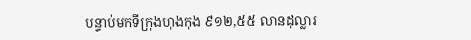បន្ទាប់មកទីក្រុងហុងកុង ៩១២,៥៥ លានដុល្លារ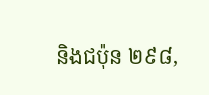និងជប៉ុន ២៩៨,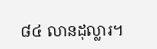៨៤ លានដុល្លារ។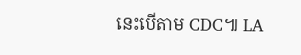នេះបើតាម CDC៕ LA